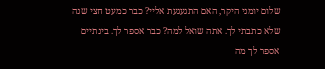שלום יומני היקר, האם התגעגעת אליי? כבר כמעט חצי שנה שלא כתבתי לך. אתה שואל למה? כבר אספר לך. בינתיים אספר לך מה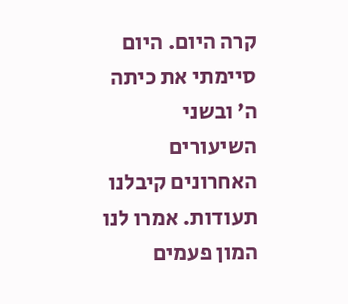קרה היום. היום סיימתי את כיתה ה’ ובשני השיעורים האחרונים קיבלנו תעודות. אמרו לנו המון פעמים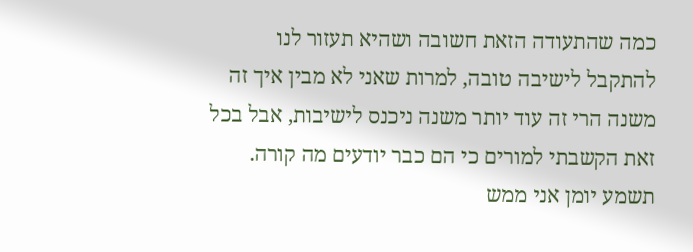כמה שהתעודה הזאת חשובה ושהיא תעזור לנו להתקבל לישיבה טובה, למרות שאני לא מבין איך זה משנה הרי זה עוד יותר משנה ניכנס לישיבות, אבל בכל זאת הקשבתי למורים כי הם כבר יודעים מה קורה. תשמע יומן אני ממש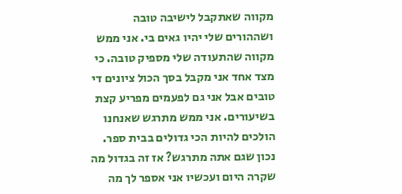מקווה שאתקבל לישיבה טובה ושההורים שלי יהיו גאים בי. אני ממש מקווה שהתעודה שלי מספיק טובה. כי מצד אחד אני מקבל בסך הכול ציונים די טובים אבל אני גם לפעמים מפריע קצת בשיעורים. אני ממש מתרגש שאנחנו הולכים להיות הכי גדולים בבית ספר. נכון שגם אתה מתרגש? אז זה בגדול מה שקרה היום ועכשיו אני אספר לך מה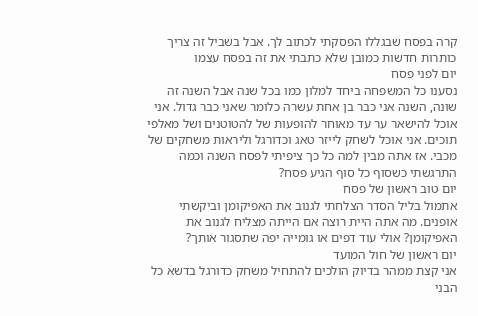קרה בפסח שבגללו הפסקתי לכתוב לך. אבל בשביל זה צריך כותרות חדשות כמובן שלא כתבתי את זה בפסח עצמו
יום לפני פסח
נסענו כל המשפחה ביחד למלון כמו בכל שנה אבל השנה זה שונה, השנה אני כבר בן אחת עשרה כלומר שאני כבר גדול. אני אוכל להישאר ער עד מאוחר להופעות של להטוטנים ושל מאלפי תוכים. אני אוכל לשחק לייזר טאג וכדורגל וליראות משחקים של מכבי. אז אתה מבין למה כל כך ציפיתי לפסח השנה וכמה התרגשתי כשסוף כל סוף הגיע פסח?
יום טוב ראשון של פסח
אתמול בליל הסדר הצלחתי לגנוב את האפיקומן וביקשתי אופנים. מה אתה היית רוצה אם הייתה מצליח לגנוב את האפיקומן? אולי עוד דפים או גומייה יפה שתסגור אותך?
יום ראשון של חול המועד
אני קצת ממהר בדיוק הולכים להתחיל משחק כדורגל בדשא כל הבני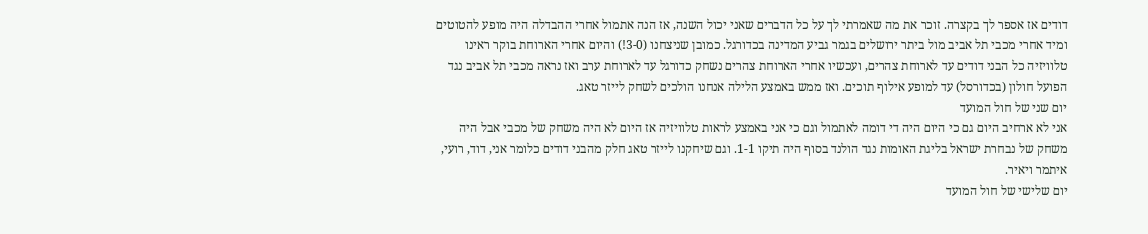דודים אז אספר לך בקצרה. זוכר את מה שאמרתי לך על כל הדברים שאני יכול השנה, אז הנה אתמול אחרי ההבדלה היה מופע להטוטים ומיד אחרי מכבי תל אביב מול ביתר ירושלים בגמר גביע המדינה בכדורגל. כמובן שניצחנו (3-0!) והיום אחרי הארוחת בוקר ראינו טלוויזיה כל הבני דודים עד לארוחת צהרים, ועכשיו אחרי הארוחת צהרים נשחק כדורגל עד לארוחת ערב ואז נראה מכבי תל אביב נגד הפועל חולון (בכדורסל) עד למופע אילוף תוכים. ואז ממש באמצע הלילה אנחנו הולכים לשחק לייזר טאג.
יום שני של חול המועד
אני לא ארחיב היום גם כי היום היה די דומה לאתמול וגם כי אני באמצע לראות טלוויזיה אז היום לא היה משחק של מכבי אבל היה משחק של נבחרת ישראל בליגת האומות נגד הולנד בסוף היה תיקו 1-1. וגם שיחקנו לייזר טאג חלק מהבני דודים כלומר אני, דוד, רועי, איתמר ויאיר.
יום שלישי של חול המועד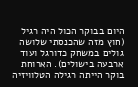היום בבוקר הכול היה רגיל (חוץ מזה שהכנסתי שלושה גולים במשחק כדורגל ועוד ארבעה בישולים). הארוחת בוקר הייתה רגילה הטלוויזיה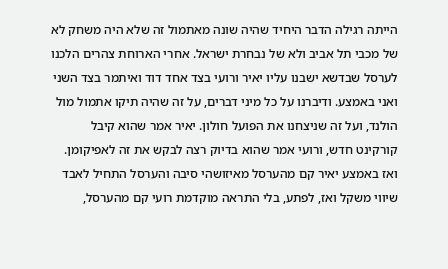הייתה רגילה הדבר היחיד שהיה שונה מאתמול זה שלא היה משחק לא של מכבי תל אביב ולא של נבחרת ישראל. אחרי הארוחת צהרים הלכנו לערסל שבדשא ישבנו עליו יאיר ורועי בצד אחד דוד ואיתמר בצד השני ואני באמצע. ודיברנו על כל מיני דברים, על זה שהיה תיקו אתמול מול הולנד, ועל זה שניצחנו את הפועל חולון. יאיר אמר שהוא קיבל קורקינט חדש, ורועי אמר שהוא בדיוק רצה לבקש את זה לאפיקומן. ואז באמצע יאיר קם מהערסל מאיזושהי סיבה והערסל התחיל לאבד שיווי משקל ואז, לפתע, בלי התראה מוקדמת רועי קם מהערסל,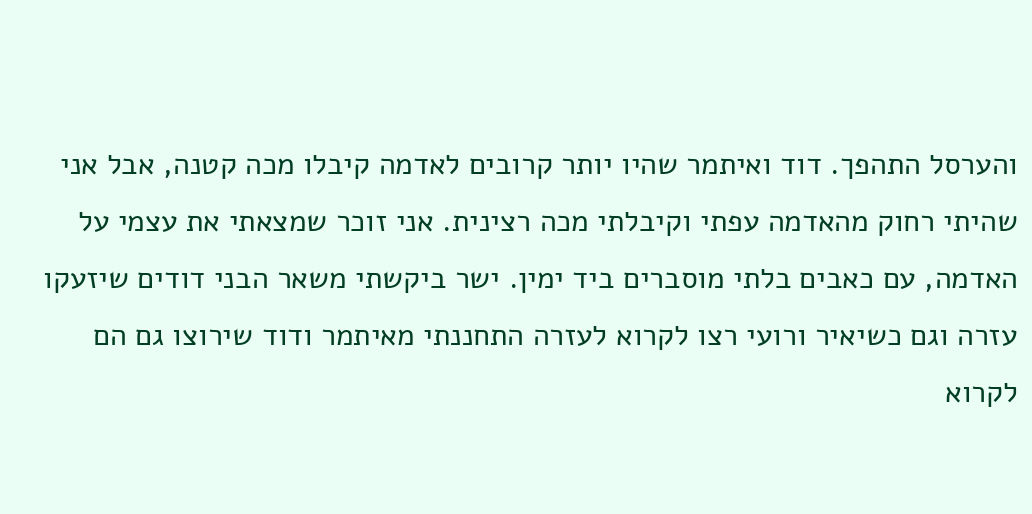והערסל התהפך. דוד ואיתמר שהיו יותר קרובים לאדמה קיבלו מכה קטנה, אבל אני שהיתי רחוק מהאדמה עפתי וקיבלתי מכה רצינית. אני זוכר שמצאתי את עצמי על האדמה, עם כאבים בלתי מוסברים ביד ימין. ישר ביקשתי משאר הבני דודים שיזעקו עזרה וגם כשיאיר ורועי רצו לקרוא לעזרה התחננתי מאיתמר ודוד שירוצו גם הם לקרוא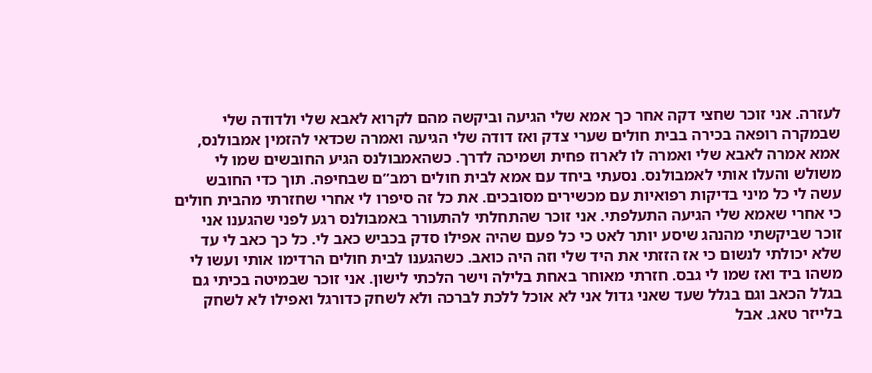לעזרה. אני זוכר שחצי דקה אחר כך אמא שלי הגיעה וביקשה מהם לקרוא לאבא שלי ולדודה שלי שבמקרה רופאה בכירה בבית חולים שערי צדק ואז דודה שלי הגיעה ואמרה שכדאי להזמין אמבולנס, אמא אמרה לאבא שלי ואמרה לו לארוז פחית ושמיכה לדרך. כשהאמבולנס הגיע החובשים שמו לי משולש והעלו אותי לאמבולנס. נסעתי ביחד עם אמא לבית חולים רמב”ם שבחיפה. תוך כדי החובש עשה לי כל מיני בדיקות רפואיות עם מכשירים מסובכים. את כל זה סיפרו לי אחרי שחזרתי מהבית חולים כי אחרי שאמא שלי הגיעה התעלפתי. אני זוכר שהתחלתי להתעורר באמבולנס רגע לפני שהגענו אני זוכר שביקשתי מהנהג שיסע יותר לאט כי כל פעם שהיה אפילו סדק בכביש כאב לי. כל כך כאב לי עד שלא יכולתי לנשום כי אז הזזתי את היד שלי וזה היה כואב. כשהגענו לבית חולים הרדימו אותי ועשו לי משהו ביד ואז שמו לי גבס. חזרתי מאוחר באחת בלילה וישר הלכתי לישון. אני זוכר שבמיטה בכיתי גם בגלל הכאב וגם בגלל שעד שאני גדול אני לא אוכל ללכת לברכה ולא לשחק כדורגל ואפילו לא לשחק בלייזר טאג. אבל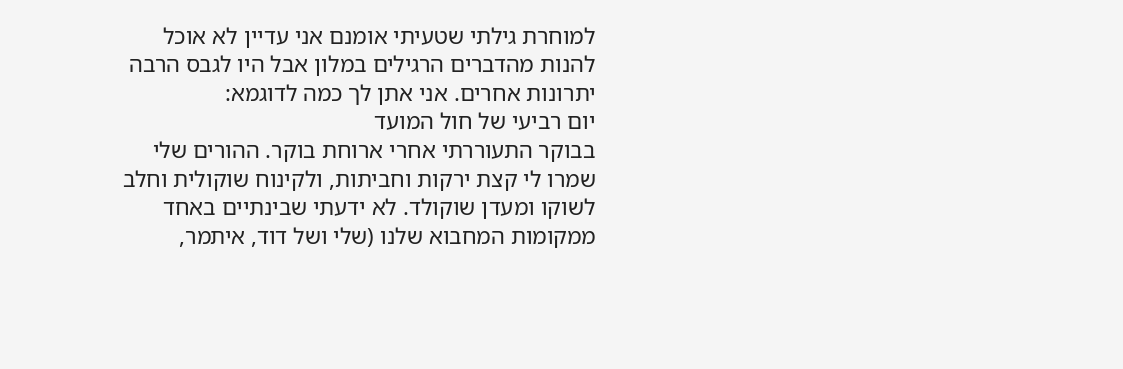למוחרת גילתי שטעיתי אומנם אני עדיין לא אוכל להנות מהדברים הרגילים במלון אבל היו לגבס הרבה יתרונות אחרים. אני אתן לך כמה לדוגמא:
יום רביעי של חול המועד
בבוקר התעוררתי אחרי ארוחת בוקר. ההורים שלי שמרו לי קצת ירקות וחביתות, ולקינוח שוקולית וחלב לשוקו ומעדן שוקולד. לא ידעתי שבינתיים באחד ממקומות המחבוא שלנו (שלי ושל דוד, איתמר,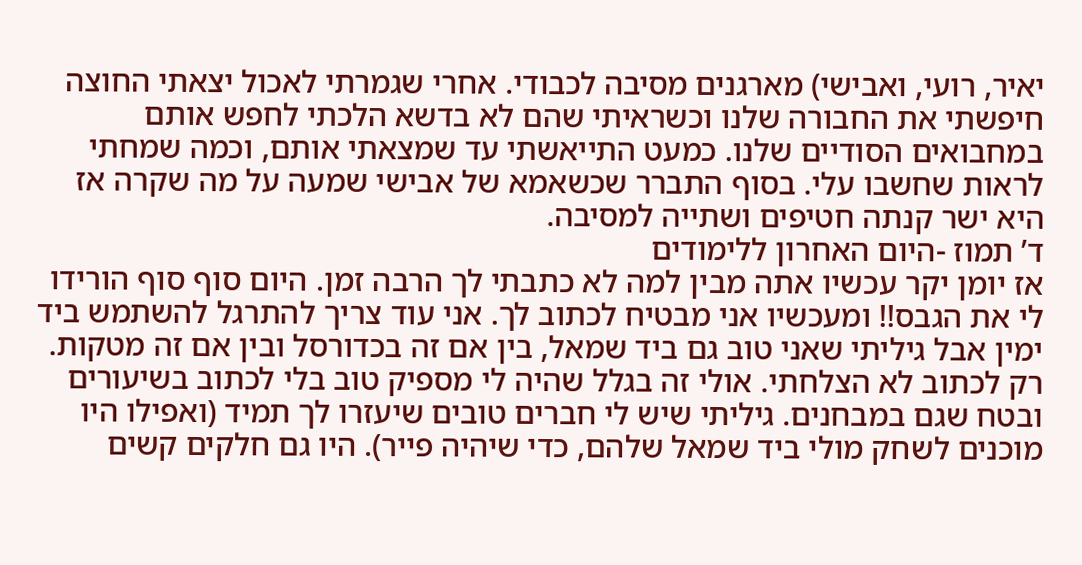יאיר, רועי, ואבישי) מארגנים מסיבה לכבודי. אחרי שגמרתי לאכול יצאתי החוצה חיפשתי את החבורה שלנו וכשראיתי שהם לא בדשא הלכתי לחפש אותם במחבואים הסודיים שלנו. כמעט התייאשתי עד שמצאתי אותם, וכמה שמחתי לראות שחשבו עלי. בסוף התברר שכשאמא של אבישי שמעה על מה שקרה אז היא ישר קנתה חטיפים ושתייה למסיבה.
ד’ תמוז -היום האחרון ללימודים
אז יומן יקר עכשיו אתה מבין למה לא כתבתי לך הרבה זמן. היום סוף סוף הורידו לי את הגבס!! ומעכשיו אני מבטיח לכתוב לך. אני עוד צריך להתרגל להשתמש ביד ימין אבל גיליתי שאני טוב גם ביד שמאל, בין אם זה בכדורסל ובין אם זה מטקות. רק לכתוב לא הצלחתי. אולי זה בגלל שהיה לי מספיק טוב בלי לכתוב בשיעורים ובטח שגם במבחנים. גיליתי שיש לי חברים טובים שיעזרו לך תמיד (ואפילו היו מוכנים לשחק מולי ביד שמאל שלהם, כדי שיהיה פייר). היו גם חלקים קשים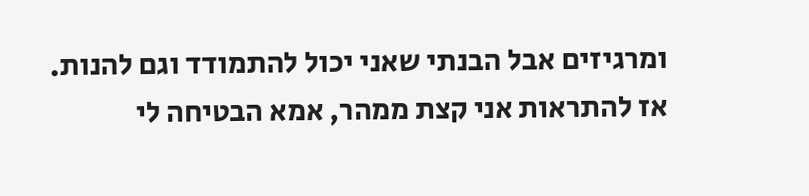ומרגיזים אבל הבנתי שאני יכול להתמודד וגם להנות.
אז להתראות אני קצת ממהר, אמא הבטיחה לי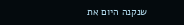שנקנה היום את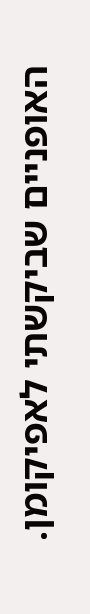האופניים שביקשתי לאפיקומן.